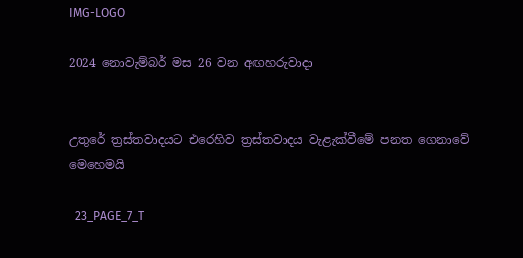IMG-LOGO

2024 නොවැම්බර් මස 26 වන අඟහරුවාදා


උතුරේ ත්‍රස්තවාදයට එරෙහිව ත්‍රස්තවාදය වැළැක්වීමේ පනත ගෙනාවේ මෙහෙමයි

  23_PAGE_7_T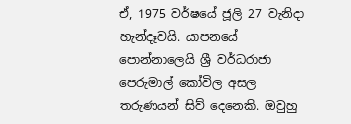ඒ, 1975 වර්ෂයේ ජූලි 27 වැනිදා හැන්දෑවයි. යාපනයේ පොන්නාලෙයි ශ්‍රී වර්ධරාජා පෙරුමාල් කෝවිල අසල තරුණයන් සිව් දෙනෙකි. ඔවුහු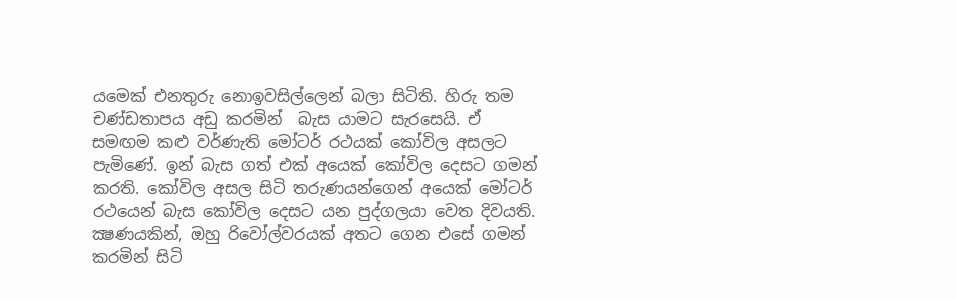යමෙක් එනතුරු නොඉවසිල්ලෙන් බලා සිටිති. හිරු තම චණ්ඩතාපය අඩු කරමින්  බැස යාමට සැරසෙයි. ඒ සමඟම කළු වර්ණැති මෝටර් රථයක් කෝවිල අසලට පැමිණේ. ඉන් බැස ගත් එක් අයෙක් කෝවිල දෙසට ගමන් කරති. කෝවිල අසල සිටි තරුණයන්ගෙන් අයෙක් මෝටර් රථයෙන් බැස කෝවිල දෙසට යන පුද්ගලයා වෙත දිවයති. ක්‍ෂණයකින්, ඔහු රිවෝල්වරයක් අතට ගෙන එසේ ගමන් කරමින් සිටි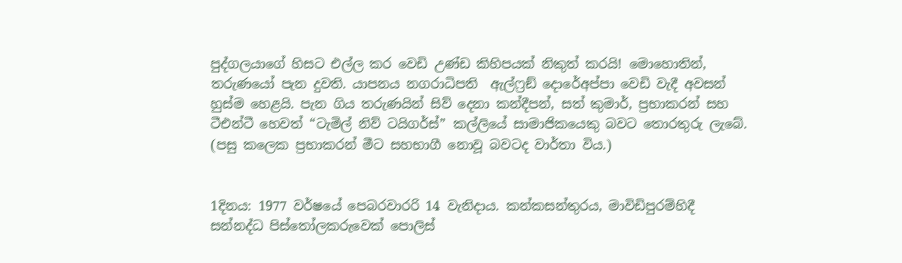පුද්ගලයාගේ හිසට එල්ල කර වෙඩි උණ්ඩ කිහිපයක් නිකුත් කරයි! මොහොතින්, තරුණයෝ පැන දුවති. යාපනය නගරාධිපති  ඇල්ෆ්‍රඞ් දොරේඅප්පා වෙඩි වැදී අවසන් හුස්ම හෙළයි. පැන ගිය තරුණයින් සිව් දෙනා කන්දීපන්, සත් කුමාර්, ප්‍රභාකරන් සහ ටීඑන්ටී හෙවත් “ටැමිල් නිව් ටයිගර්ස්” කල්ලියේ සාමාජිකයෙකු බවට තොරතුරු ලැබේ. (පසු කලෙක ප්‍රභාකරන් මීට සහභාගී නොවූ බවටද වාර්තා විය.)


1දිනය: 1977 වර්ෂයේ පෙබරවාරරි 14 වැනිදාය. කන්කසන්තුරය, මාවිඩිපුරම්හිදී  සන්නද්ධ පිස්තෝලකරුවෙක් පොලිස්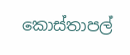කොස්තාපල්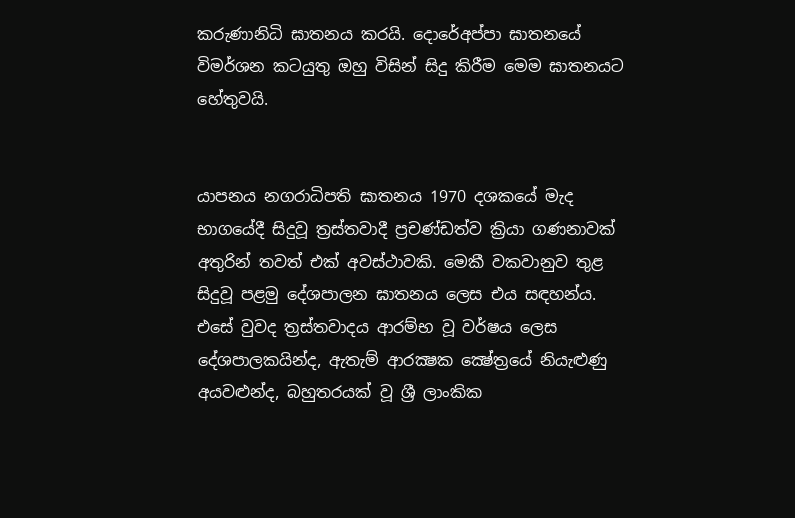කරුණානිධි ඝාතනය කරයි. දොරේඅප්පා ඝාතනයේ විමර්ශන කටයුතු ඔහු විසින් සිදු කිරීම මෙම ඝාතනයට හේතුවයි.


යාපනය නගරාධිපති ඝාතනය 1970 දශකයේ මැද භාගයේදී සිදුවූ ත්‍රස්තවාදී ප්‍රචණ්ඩත්ව ක්‍රියා ගණනාවක් අතුරින් තවත් එක් අවස්ථාවකි. මෙකී වකවානුව තුළ සිදුවූ පළමු දේශපාලන ඝාතනය ලෙස එය සඳහන්ය. එසේ වුවද ත්‍රස්තවාදය ආරම්භ වූ වර්ෂය ලෙස දේශපාලකයින්ද, ඇතැම් ආරක්‍ෂක ක්‍ෂේත්‍රයේ නියැළුණු අයවළුන්ද, බහුතරයක් වූ ශ්‍රී ලාංකික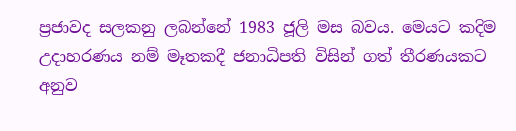ප්‍රජාවද සලකනු ලබන්නේ 1983 ජූලි මස බවය. මෙයට කදිම උදාහරණය නම් මෑතකදී ජනාධිපති විසින් ගත් තීරණයකට අනුව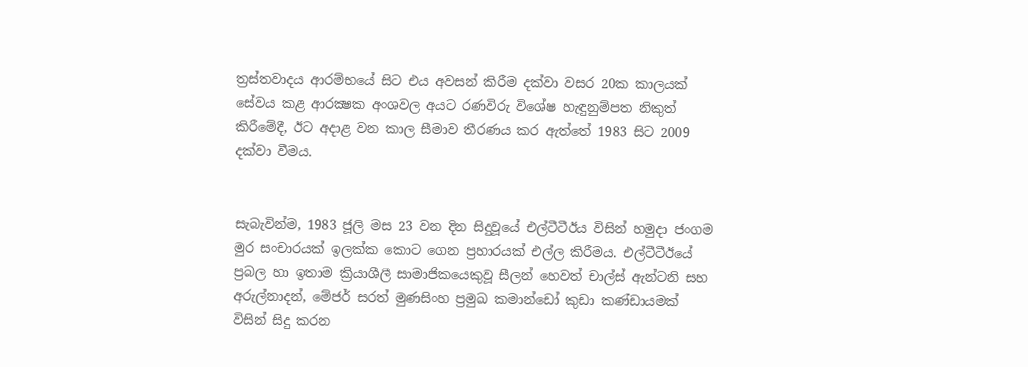ත්‍රස්තවාදය ආරම්භයේ සිට එය අවසන් කිරීම දක්වා වසර 20ක කාලයක් සේවය කළ ආරක්‍ෂක අංශවල අයට රණවිරු විශේෂ හැඳුනුම්පත නිකුත් කිරීමේදී, ඊට අදාළ වන කාල සීමාව තීරණය කර ඇත්තේ 1983 සිට 2009 දක්වා වීමය.


සැබැවින්ම, 1983 ජූලි මස 23 වන දින සිදුවූයේ එල්ටීටීඊය විසින් හමුදා ජංගම මුර සංචාරයක් ඉලක්ක කොට ගෙන ප්‍රහාරයක් එල්ල කිරීමය. එල්ටීටීඊයේ ප්‍රබල හා ඉතාම ක්‍රියාශීලී සාමාජිකයෙකුවූ සීලන් හෙවත් චාල්ස් ඇන්ටනි සහ අරුල්නාදන්, මේජර් සරත් මුණසිංහ ප්‍රමුඛ කමාන්ඩෝ කුඩා කණ්ඩායමක් විසින් සිදු කරන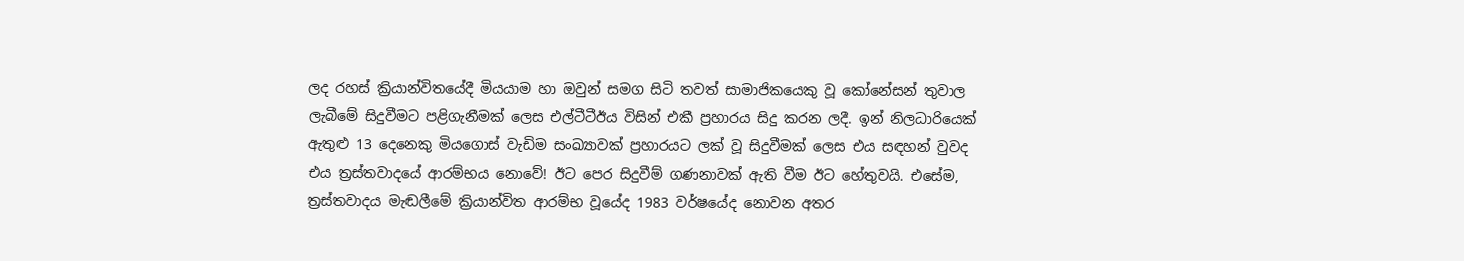ලද රහස් ක්‍රියාන්විතයේදී මියයාම හා ඔවුන් සමග සිටි තවත් සාමාජිකයෙකු වූ කෝනේසන් තුවාල ලැබීමේ සිදුවීමට පළිගැනීමක් ලෙස එල්ටීටීඊය විසින් එකී ප්‍රහාරය සිදු කරන ලදී. ඉන් නිලධාරියෙක් ඇතුළු 13 දෙනෙකු මියගොස් වැඩිම සංඛ්‍යාවක් ප්‍රහාරයට ලක් වූ සිදුවීමක් ලෙස එය සඳහන් වුවද එය ත්‍රස්තවාදයේ ආරම්භය නොවේ! ඊට පෙර සිදුවීම් ගණනාවක් ඇති වීම ඊට හේතුවයි. එසේම, ත්‍රස්තවාදය මැඬලීමේ ක්‍රියාන්විත ආරම්භ වූයේද 1983 වර්ෂයේද නොවන අතර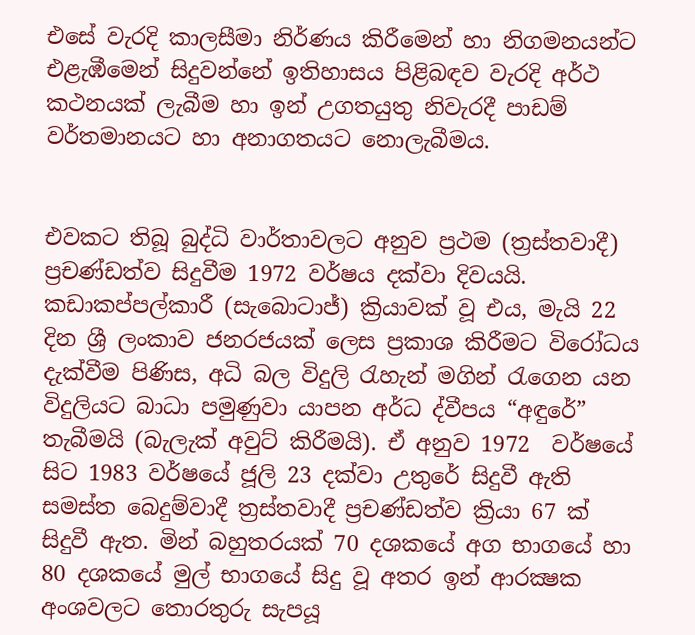එසේ වැරදි කාලසීමා නිර්ණය කිරීමෙන් හා නිගමනයන්ට එළැඹීමෙන් සිදුවන්නේ ඉතිහාසය පිළිබඳව වැරදි අර්ථ කථනයක් ලැබීම හා ඉන් උගතයුතු නිවැරදී පාඩම් වර්තමානයට හා අනාගතයට නොලැබීමය.


එවකට තිබූ බුද්ධි වාර්තාවලට අනුව ප්‍රථම (ත්‍රස්තවාදී) ප්‍රචණ්ඩත්ව සිදුවීම 1972 වර්ෂය දක්වා දිවයයි. කඩාකප්පල්කාරී (සැබොටාජ්) ක්‍රියාවක් වූ එය, මැයි 22 දින ශ්‍රී ලංකාව ජනරජයක් ලෙස ප්‍රකාශ කිරීමට විරෝධය දැක්වීම පිණිස, අධි බල විදුලි රැහැන් මගින් රැගෙන යන විදුලියට බාධා පමුණුවා යාපන අර්ධ ද්වීපය “අඳුරේ” තැබීමයි (බැලැක් අවුට් කිරීමයි). ඒ අනුව 1972  වර්ෂයේ සිට 1983 වර්ෂයේ ජූලි 23 දක්වා උතුරේ සිදුවී ඇති සමස්ත බෙදුම්වාදී ත්‍රස්තවාදී ප්‍රචණ්ඩත්ව ක්‍රියා 67 ක් සිදුවී ඇත. මින් බහුතරයක් 70 දශකයේ අග භාගයේ හා 80 දශකයේ මුල් භාගයේ සිදු වූ අතර ඉන් ආරක්‍ෂක අංශවලට තොරතුරු සැපයූ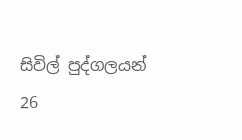සිවිල් පුද්ගලයන් 26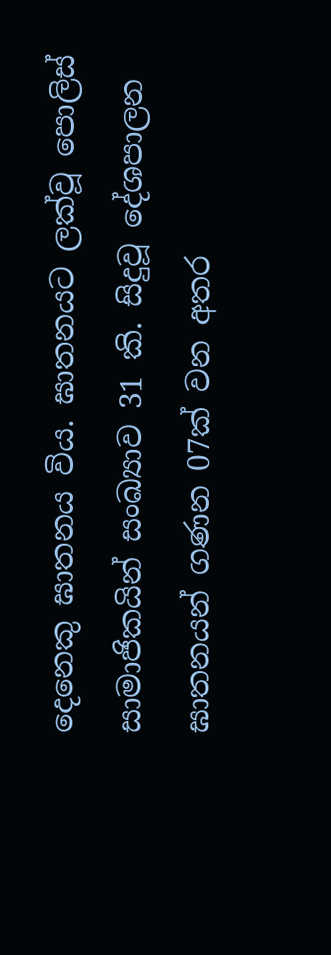දෙනෙකු ඝාතනය විය. ඝාතනයට ලක්වූ පොලිස් සාමාජිකයින් සංඛ්‍යාව 31 කි. සිදුවූ දේශපාලන ඝාතනයන් ගණන 07ක් වන අතර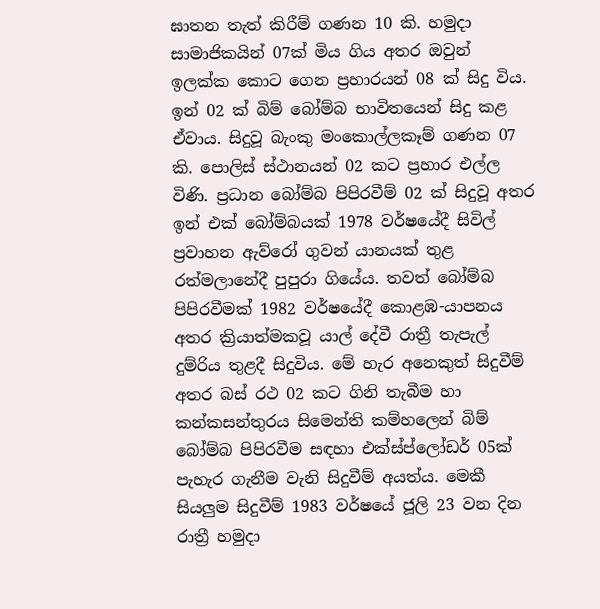ඝාතන තැත් කිරීම් ගණන 10 කි. හමුදා සාමාජිකයින් 07ක් මිය ගිය අතර ඔවුන් ඉලක්ක කොට ගෙන ප්‍රහාරයන් 08 ක් සිදු විය. ඉන් 02 ක් බිම් බෝම්බ භාවිතයෙන් සිදු කළ ඒවාය. සිදුවූ බැංකු මංකොල්ලකෑම් ගණන 07 කි. පොලිස් ස්ථානයන් 02 කට ප්‍රහාර එල්ල විණි. ප්‍රධාන බෝම්බ පිපිරවීම් 02 ක් සිදුවූ අතර ඉන් එක් බෝම්බයක් 1978 වර්ෂයේදී සිවිල් ප්‍රවාහන ඇව්රෝ ගුවන් යානයක් තුළ රත්මලානේදී පුපුරා ගියේය. තවත් බෝම්බ පිපිරවීමක් 1982 වර්ෂයේදී කොළඹ-යාපනය අතර ක්‍රියාත්මකවූ යාල් දේවී රාත්‍රී තැපැල් දුම්රිය තුළදී සිදුවිය. මේ හැර අනෙකුත් සිදුවීම් අතර බස් රථ 02 කට ගිනි තැබීම හා කන්කසන්තුරය සිමෙන්ති කම්හලෙන් බිම් බෝම්බ පිපිරවීම සඳහා එක්ස්ප්ලෝඩර් 05ක් පැහැර ගැනීම වැනි සිදුවීම් අයත්ය. මෙකී සියලුම සිදුවීම් 1983 වර්ෂයේ ජූලි 23 වන දින රාත්‍රී හමුදා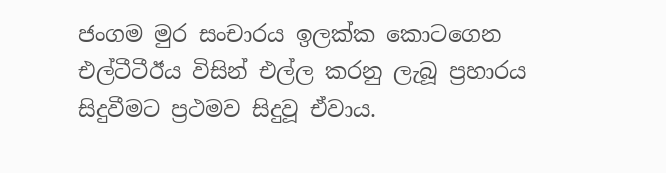ජංගම මුර සංචාරය ඉලක්ක කොටගෙන එල්ටීටීඊය විසින් එල්ල කරනු ලැබූ ප්‍රහාරය සිදුවීමට ප්‍රථමව සිදුවූ ඒවාය.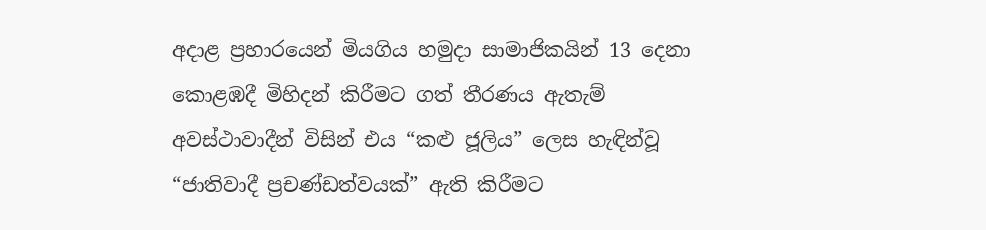අදාළ ප්‍රහාරයෙන් මියගිය හමුදා සාමාජිකයින් 13 දෙනා කොළඹදී මිහිදන් කිරීමට ගත් තීරණය ඇතැම් අවස්ථාවාදීන් විසින් එය “කළු ජූලිය” ලෙස හැඳින්වූ “ජාතිවාදී ප්‍රචණ්ඩත්වයක්” ඇති කිරීමට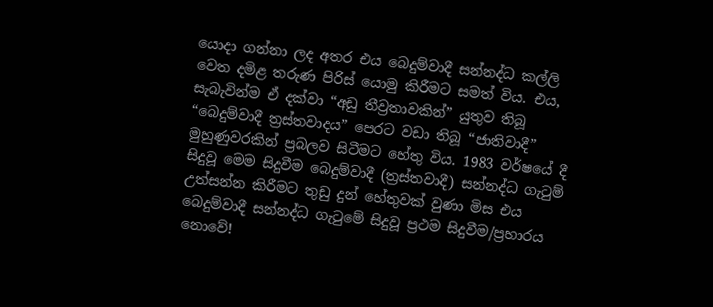යොදා ගන්නා ලද අතර එය බෙදුම්වාදී සන්නද්ධ කල්ලි වෙත දමිළ තරුණ පිරිස් යොමු කිරීමට සමත් විය. එය, සැබැවින්ම ඒ දක්වා “අඩු තීව්‍රතාවකින්” යුතුව තිබූ “බෙදුම්වාදී ත්‍රස්තවාදය” පෙරට වඩා තිබූ “ජාතිවාදී” මුහුණුවරකින් ප්‍රබලව සිටීමට හේතු විය. 1983 වර්ෂයේ දී සිදුවූ මෙම සිදුවීම බෙදුම්වාදී (ත්‍රස්තවාදී) සන්නද්ධ ගැටුම් උත්සන්න කිරීමට තුඩු දුන් හේතුවක් වුණා මිස එය බෙදුම්වාදී සන්නද්ධ ගැටුමේ සිදුවූ ප්‍රථම සිදුවීම/ප්‍රහාරය නොවේ!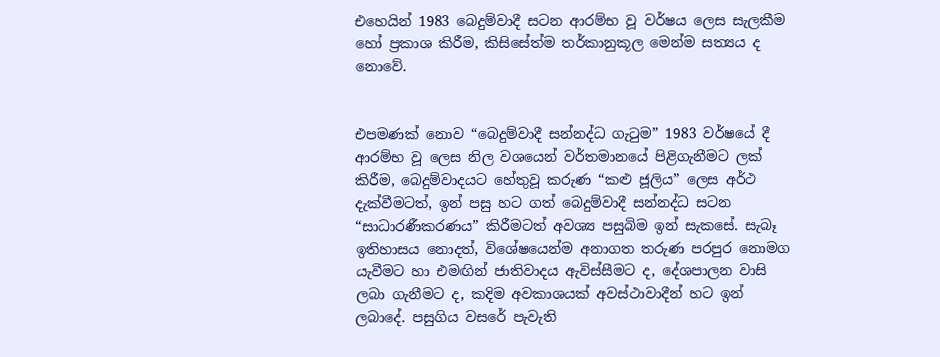එහෙයින් 1983 බෙදුම්වාදී සටන ආරම්භ වූ වර්ෂය ලෙස සැලකීම හෝ ප්‍රකාශ කිරීම, කිසිසේත්ම තර්කානුකූල මෙන්ම සත්‍යය ද නොවේ.


එපමණක් නොව “බෙදුම්වාදී සන්නද්ධ ගැටුම” 1983 වර්ෂයේ දී ආරම්භ වූ ලෙස නිල වශයෙන් වර්තමානයේ පිළිගැනීමට ලක් කිරීම, බෙදුම්වාදයට හේතුවූ කරුණ “කළු ජූලිය” ලෙස අර්ථ දැක්වීමටත්, ඉන් පසු හට ගත් බෙදුම්වාදී සන්නද්ධ සටන “සාධාරණීකරණය” කිරීමටත් අවශ්‍ය පසුබිම ඉන් සැකසේ. සැබෑ ඉතිහාසය නොදත්, විශේෂයෙන්ම අනාගත තරුණ පරපුර නොමග යැවීමට හා එමඟින් ජාතිවාදය ඇවිස්සීමට ද, දේශපාලන වාසි ලබා ගැනීමට ද, කදිම අවකාශයක් අවස්ථාවාදීන් හට ඉන් ලබාදේ. පසුගිය වසරේ පැවැති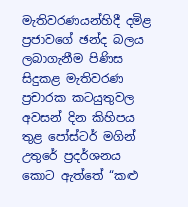මැතිවරණයන්හිදී දමිළ ප්‍රජාවගේ ඡන්ද බලය ලබාගැනීම පිණිස සිදුකළ මැතිවරණ ප්‍රචාරක කටයුතුවල අවසන් දින කිහිපය තුළ පෝස්ටර් මගින් උතුරේ ප්‍රදර්ශනය කොට ඇත්තේ “කළු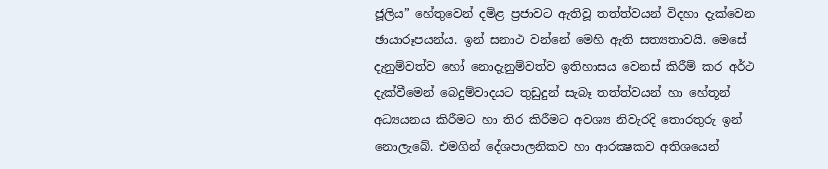ජූලිය” හේතුවෙන් දමිළ ප්‍රජාවට ඇතිවූ තත්ත්වයන් විදහා දැක්වෙන ඡායාරූපයන්ය. ඉන් සනාථ වන්නේ මෙහි ඇති සත්‍යතාවයි. මෙසේ දැනුම්වත්ව හෝ නොදැනුම්වත්ව ඉතිහාසය වෙනස් කිරීම් කර අර්ථ දැක්වීමෙන් බෙදුම්වාදයට තුඩුදුන් සැබෑ තත්ත්වයන් හා හේතූන් අධ්‍යයනය කිරීමට හා තිර කිරීමට අවශ්‍ය නිවැරදි තොරතුරු ඉන් නොලැබේ. එමගින් දේශපාලනිකව හා ආරක්‍ෂකව අතිශයෙන්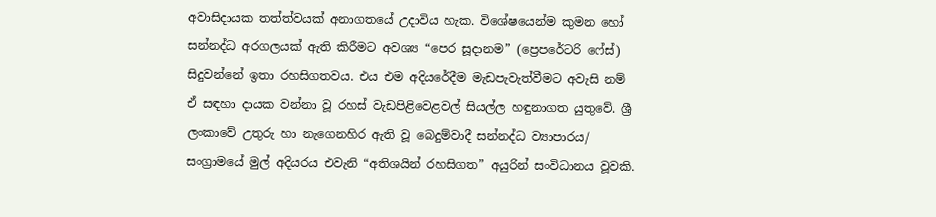අවාසිදායක තත්ත්වයක් අනාගතයේ උදාවිය හැක. විශේෂයෙන්ම කුමන හෝ සන්නද්ධ අරගලයක් ඇති කිරීමට අවශ්‍ය “පෙර සූදානම” (ප්‍රෙපරේටරි ෆේස්) සිදුවන්නේ ඉතා රහසිගතවය. එය එම අදියරේදීම මැඩපැවැත්වීමට අවැසි නම් ඒ සඳහා දායක වන්නා වූ රහස් වැඩපිළිවෙළවල් සියල්ල හඳුනාගත යුතුවේ. ශ්‍රී ලංකාවේ උතුරු හා නැගෙනහිර ඇති වූ බෙදුම්වාදී සන්නද්ධ ව්‍යාපාරය/ සංග්‍රාමයේ මුල් අදියරය එවැනි “අතිශයින් රහසිගත” අයුරින් සංවිධානය වූවකි.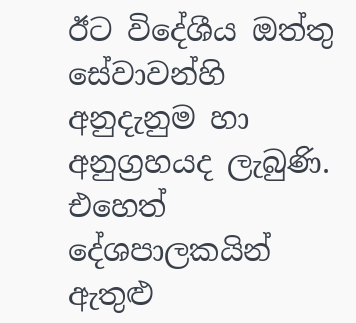ඊට විදේශීය ඔත්තු සේවාවන්හි අනුදැනුම හා අනුග්‍රහයද ලැබුණි. එහෙත් දේශපාලකයින් ඇතුළු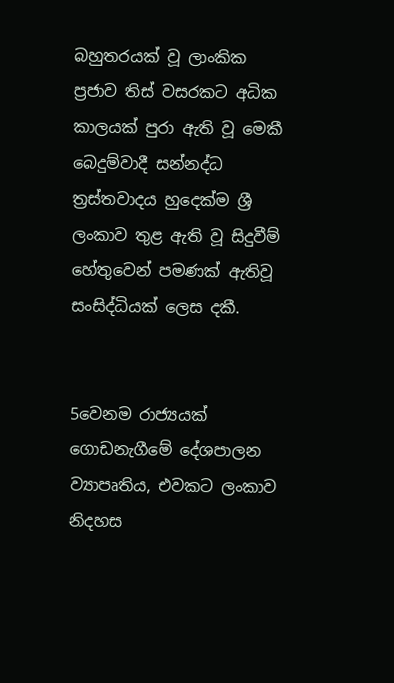බහුතරයක් වූ ලාංකික ප්‍රජාව තිස් වසරකට අධික කාලයක් පුරා ඇති වූ මෙකී බෙදුම්වාදී සන්නද්ධ ත්‍රස්තවාදය හුදෙක්ම ශ්‍රී ලංකාව තුළ ඇති වූ සිදුවීම් හේතුවෙන් පමණක් ඇතිවූ සංසිද්ධියක් ලෙස දකී.


5වෙනම රාජ්‍යයක් ගොඩනැගීමේ දේශපාලන ව්‍යාපෘතිය, එවකට ලංකාව නිදහස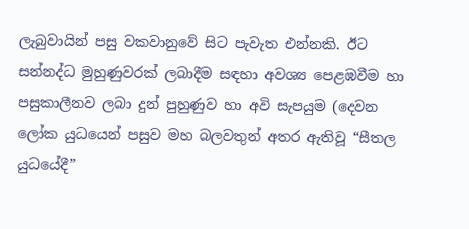ලැබුවායින් පසු වකවානුවේ සිට පැවැත එන්නකි. ඊට සන්නද්ධ මුහුණුවරක් ලබාදීම සඳහා අවශ්‍ය පෙළඹවීම හා පසුකාලීනව ලබා දුන් පුහුණුව හා අවි සැපයුම (දෙවන ලෝක යුධයෙන් පසුව මහ බලවතුන් අතර ඇතිවූ “සීතල යුධයේදී”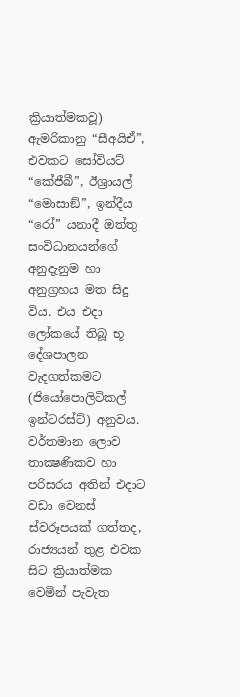ක්‍රියාත්මකවූ) ඇමරිකානු “සීඅයිඒ”, එවකට සෝවියට් “කේජීබී”, ඊශ්‍රායල් “මොසාඞ්”, ඉන්දීය “රෝ” යනාදී ඔත්තු සංවිධානයන්ගේ අනුදැනුම හා අනුග්‍රහය මත සිදු විය. එය එදා ලෝකයේ තිබූ භූ දේශපාලන වැදගත්කමට (ජියෝපොලිටිකල් ඉන්ටරස්ට්) අනුවය. වර්තමාන ලොව තාක්‍ෂණිකව හා පරිසරය අතින් එදාට වඩා වෙනස් ස්වරූපයක් ගත්තද, රාජ්‍යයන් තුළ එවක සිට ක්‍රියාත්මක වෙමින් පැවැත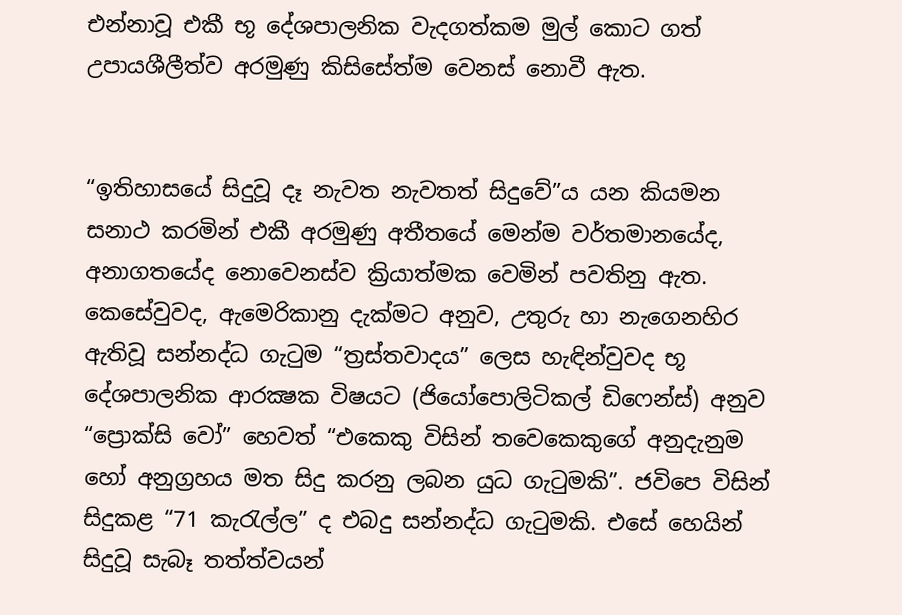එන්නාවූ එකී භූ දේශපාලනික වැදගත්කම මුල් කොට ගත් උපායශීලීත්ව අරමුණු කිසිසේත්ම වෙනස් නොවී ඇත.


“ඉතිහාසයේ සිදුවූ දෑ නැවත නැවතත් සිදුවේ”ය යන කියමන සනාථ කරමින් එකී අරමුණු අතීතයේ මෙන්ම වර්තමානයේද, අනාගතයේද නොවෙනස්ව ක්‍රියාත්මක වෙමින් පවතිනු ඇත. කෙසේවුවද, ඇමෙරිකානු දැක්මට අනුව, උතුරු හා නැගෙනහිර ඇතිවූ සන්නද්ධ ගැටුම “ත්‍රස්තවාදය” ලෙස හැඳින්වුවද භූ දේශපාලනික ආරක්‍ෂක විෂයට (ජියෝපොලිටිකල් ඩිෆෙන්ස්) අනුව “ප්‍රොක්සි වෝ” හෙවත් “එකෙකු විසින් තවෙකෙකුගේ අනුදැනුම හෝ අනුග්‍රහය මත සිදු කරනු ලබන යුධ ගැටුමකි”. ජවිපෙ විසින්  සිදුකළ “71 කැරැල්ල” ද එබදු සන්නද්ධ ගැටුමකි. එසේ හෙයින් සිදුවූ සැබෑ තත්ත්වයන්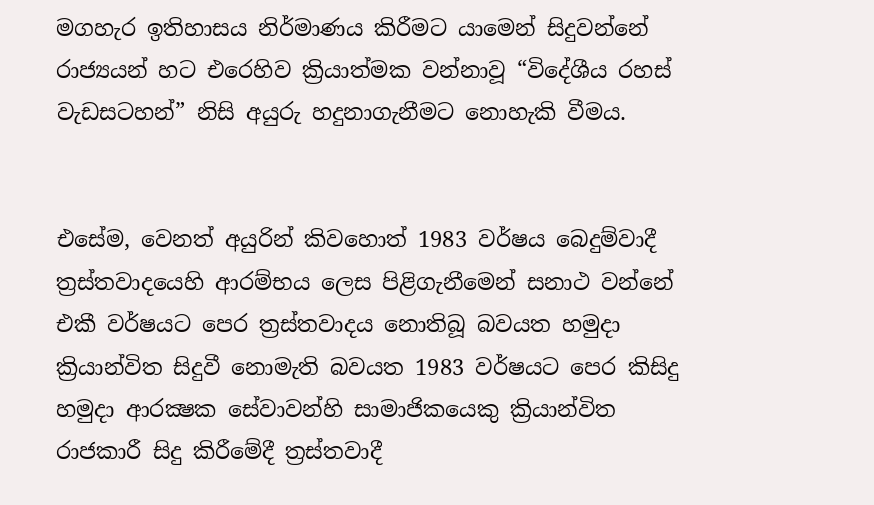මගහැර ඉතිහාසය නිර්මාණය කිරීමට යාමෙන් සිදුවන්නේ රාජ්‍යයන් හට එරෙහිව ක්‍රියාත්මක වන්නාවූ “විදේශීය රහස් වැඩසටහන්” නිසි අයුරු හදුනාගැනීමට නොහැකි වීමය.


එසේම, වෙනත් අයුරින් කිවහොත් 1983 වර්ෂය බෙදුම්වාදී ත්‍රස්තවාදයෙහි ආරම්භය ලෙස පිළිගැනීමෙන් සනාථ වන්නේ එකී වර්ෂයට පෙර ත්‍රස්තවාදය නොතිබූ බවයත හමුදා ක්‍රියාන්විත සිදුවී නොමැති බවයත 1983 වර්ෂයට පෙර කිසිදු හමුදා ආරක්‍ෂක සේවාවන්හි සාමාජිකයෙකු ක්‍රියාන්විත රාජකාරී සිදු කිරීමේදී ත්‍රස්තවාදී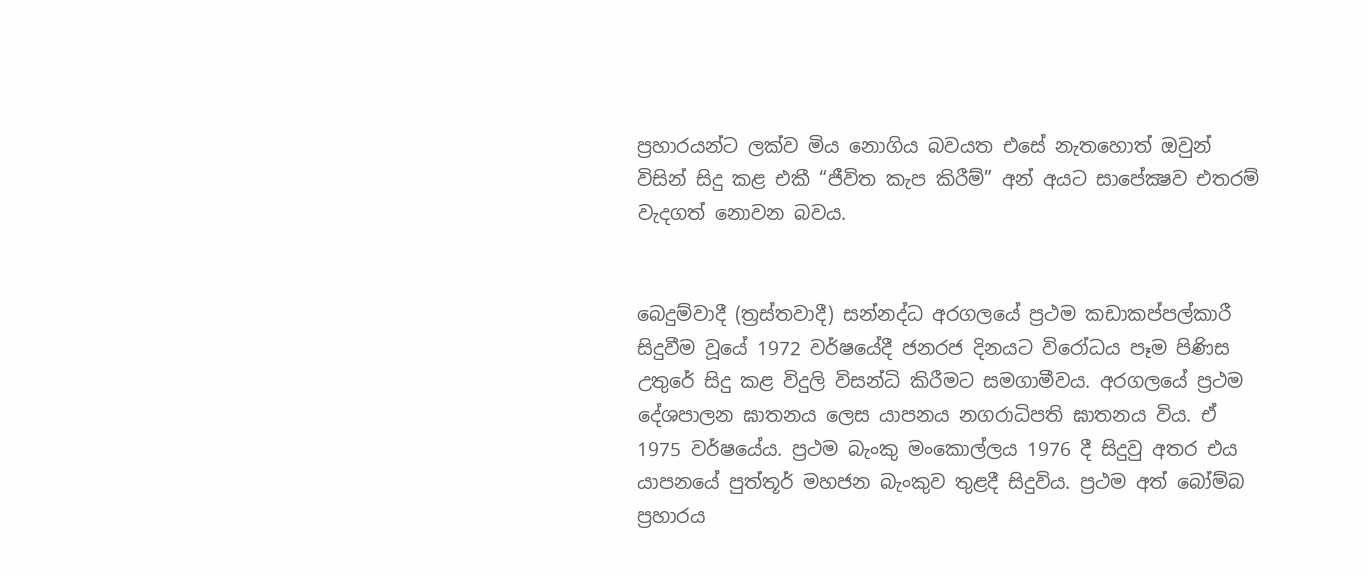ප්‍රහාරයන්ට ලක්ව මිය නොගිය බවයත එසේ නැතහොත් ඔවුන් විසින් සිදු කළ එකී “ජීවිත කැප කිරීම්” අන් අයට සාපේක්‍ෂව එතරම් වැදගත් නොවන බවය.


බෙදුම්වාදී (ත්‍රස්තවාදී) සන්නද්ධ අරගලයේ ප්‍රථම කඩාකප්පල්කාරී සිදුවීම වූයේ 1972 වර්ෂයේදී ජනරජ දිනයට විරෝධය පෑම පිණිස උතුරේ සිදු කළ විදුලි විසන්ධි කිරීමට සමගාමීවය. අරගලයේ ප්‍රථම දේශපාලන ඝාතනය ලෙස යාපනය නගරාධිපති ඝාතනය විය. ඒ 1975 වර්ෂයේය. ප්‍රථම බැංකු මංකොල්ලය 1976 දී සිදුවු අතර එය යාපනයේ පුත්තූර් මහජන බැංකුව තුළදී සිදුවිය. ප්‍රථම අත් බෝම්බ ප්‍රහාරය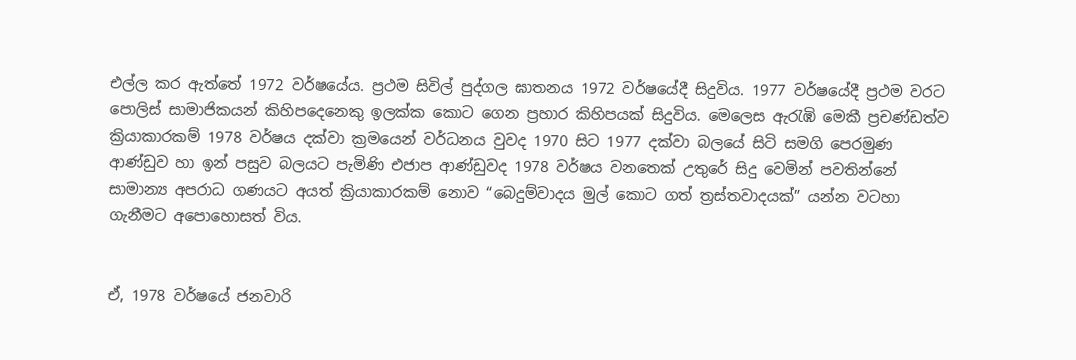එල්ල කර ඇත්තේ 1972 වර්ෂයේය. ප්‍රථම සිවිල් පුද්ගල ඝාතනය 1972 වර්ෂයේදී සිදුවිය. 1977 වර්ෂයේදී ප්‍රථම වරට පොලිස් සාමාජිකයන් කිහිපදෙනෙකු ඉලක්ක කොට ගෙන ප්‍රහාර කිහිපයක් සිදුවිය. මෙලෙස ඇරැඹි මෙකී ප්‍රචණ්ඩත්ව ක්‍රියාකාරකම් 1978 වර්ෂය දක්වා ක්‍රමයෙන් වර්ධනය වුවද 1970 සිට 1977 දක්වා බලයේ සිටි සමගි පෙරමුණ ආණ්ඩුව හා ඉන් පසුව බලයට පැමිණි එජාප ආණ්ඩුවද 1978 වර්ෂය වනතෙක් උතුරේ සිදු වෙමින් පවතින්නේ සාමාන්‍ය අපරාධ ගණයට අයත් ක්‍රියාකාරකම් නොව “බෙදුම්වාදය මුල් කොට ගත් ත්‍රස්තවාදයක්” යන්න වටහා ගැනීමට අපොහොසත් විය.


ඒ, 1978 වර්ෂයේ ජනවාරි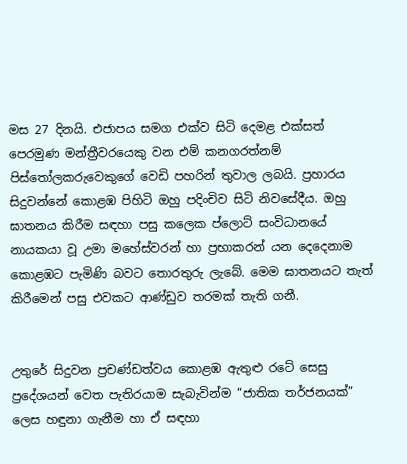මස 27 දිනයි. එජාපය සමග එක්ව සිටි දෙමළ එක්සත් පෙරමුණ මන්ත්‍රීවරයෙකු වන එම් කනගරත්නම් පිස්තෝලකරුවෙකුගේ වෙඩි පහරින් තුවාල ලබයි. ප්‍රහාරය සිදුවන්නේ කොළඹ පිහිටි ඔහු පදිංචිව සිටි නිවසේදීය. ඔහු ඝාතනය කිරීම සඳහා පසු කලෙක ප්ලොට් සංවිධානයේ නායකයා වූ උමා මහේස්වරන් හා ප්‍රභාකරන් යන දෙදෙනාම කොළඹට පැමිණි බවට තොරතුරු ලැබේ. මෙම ඝාතනයට තැත් කිරීමෙන් පසු එවකට ආණ්ඩුව තරමක් තැති ගනී.


උතුරේ සිදුවන ප්‍රචණ්ඩත්වය කොළඹ ඇතුළු රටේ සෙසු ප්‍රදේශයන් වෙත පැතිරයාම සැබැවින්ම “ජාතික තර්ජනයක්” ලෙස හඳුනා ගැනීම හා ඒ සඳහා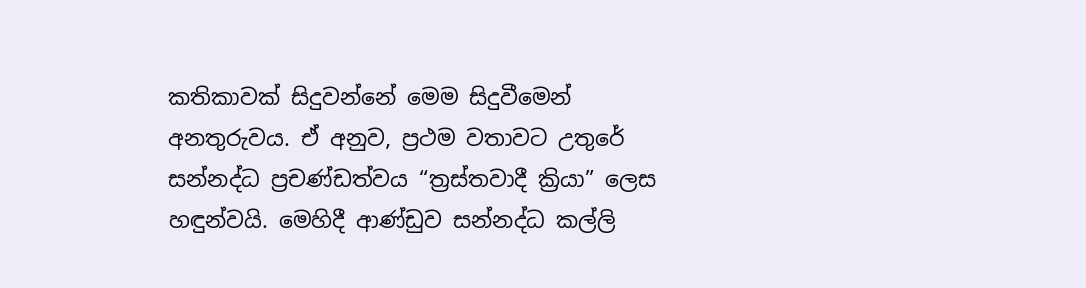කතිකාවක් සිදුවන්නේ මෙම සිදුවීමෙන් අනතුරුවය. ඒ අනුව, ප්‍රථම වතාවට උතුරේ සන්නද්ධ ප්‍රචණ්ඩත්වය “ත්‍රස්තවාදී ක්‍රියා” ලෙස හඳුන්වයි. මෙහිදී ආණ්ඩුව සන්නද්ධ කල්ලි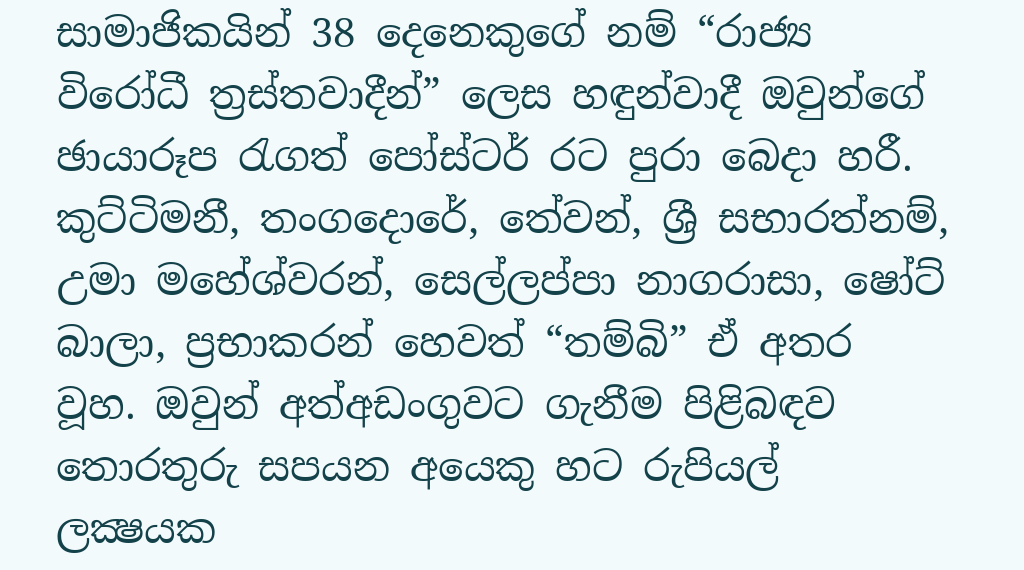සාමාජිකයින් 38 දෙනෙකුගේ නම් “රාජ්‍ය විරෝධී ත්‍රස්තවාදීන්” ලෙස හඳුන්වාදී ඔවුන්ගේ ඡායාරූප රැගත් පෝස්ටර් රට පුරා බෙදා හරී. කුට්ටිමනී, තංගදොරේ, තේවන්, ශ්‍රී සභාරත්නම්, උමා මහේශ්වරන්, සෙල්ලප්පා නාගරාසා, ෂෝට් බාලා, ප්‍රභාකරන් හෙවත් “තම්බි” ඒ අතර වූහ. ඔවුන් අත්අඩංගුවට ගැනීම පිළිබඳව තොරතුරු සපයන අයෙකු හට රුපියල් ලක්‍ෂයක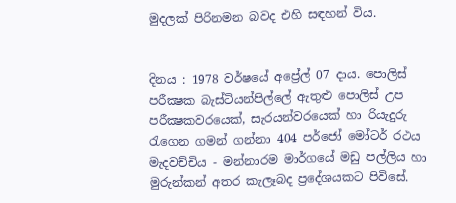මුදලක් පිරිනමන බවද එහි සඳහන් විය.


දිනය : 1978 වර්ෂයේ අප්‍රේල් 07 දාය. පොලිස් පරීක්‍ෂක බැස්ටියන්පිල්ලේ ඇතුළු පොලිස් උප පරීක්‍ෂකවරයෙක්, සැරයන්වරයෙක් හා රියැදුරු රැගෙන ගමන් ගන්නා 404 පර්ජෝ මෝටර් රථය මැදවච්චිය - මන්නාරම මාර්ගයේ මඩු පල්ලිය හා මුරුන්කන් අතර කැලෑබද ප්‍රදේශයකට පිවිසේ.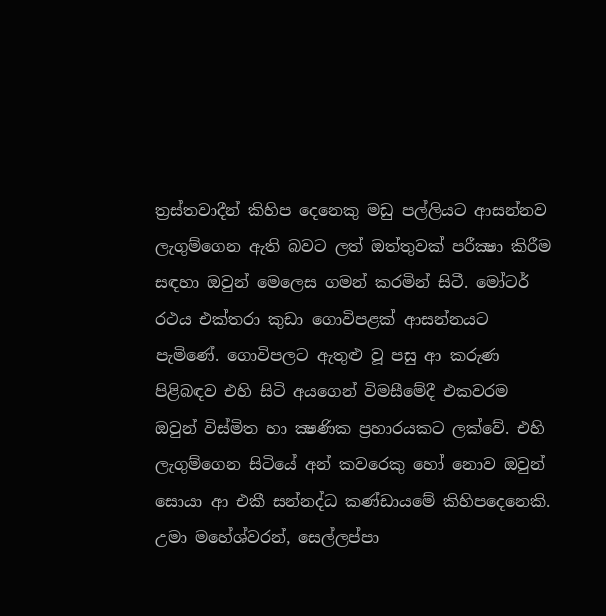ත්‍රස්තවාදීන් කිහිප දෙනෙකු මඩු පල්ලියට ආසන්නව ලැගුම්ගෙන ඇති බවට ලත් ඔත්තුවක් පරීක්‍ෂා කිරීම සඳහා ඔවුන් මෙලෙස ගමන් කරමින් සිටී. මෝටර් රථය එක්තරා කුඩා ගොවිපළක් ආසන්නයට පැමිණේ. ගොවිපලට ඇතුළු වූ පසු ආ කරුණ පිළිබඳව එහි සිටි අයගෙන් විමසීමේදී එකවරම ඔවුන් විස්මිත හා ක්‍ෂණික ප්‍රහාරයකට ලක්වේ. එහි ලැගුම්ගෙන සිටියේ අන් කවරෙකු හෝ නොව ඔවුන් සොයා ආ එකී සන්නද්ධ කණ්ඩායමේ කිහිපදෙනෙකි. උමා මහේශ්වරන්, සෙල්ලප්පා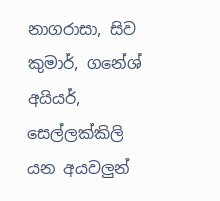නාගරාසා, සිව කුමාර්, ගනේශ් අයියර්, සෙල්ලක්කිලි යන අයවලුන්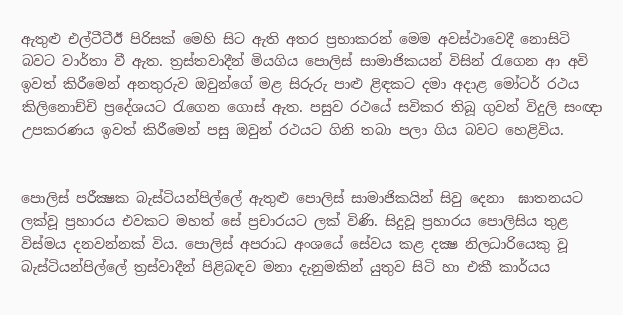ඇතුළු එල්ටීටීඊ පිරිසක් මෙහි සිට ඇති අතර ප්‍රභාකරන් මෙම අවස්ථාවෙදී නොසිටි බවට වාර්තා වී ඇත. ත්‍රස්තවාදීන් මියගිය පොලිස් සාමාජිකයන් විසින් රැගෙන ආ අවි ඉවත් කිරීමෙන් අනතුරුව ඔවුන්ගේ මළ සිරුරු පාළු ළිඳකට දමා අදාළ මෝටර් රථය කිලිනොච්චි ප්‍රදේශයට රැගෙන ගොස් ඇත. පසුව රථයේ සවිකර තිබූ ගුවන් විදුලි සංඥා උපකරණය ඉවත් කිරීමෙන් පසු ඔවුන් රථයට ගිනි තබා පලා ගිය බවට හෙළිවිය.


පොලිස් පරීක්‍ෂක බැස්ටියන්පිල්ලේ ඇතුළු පොලිස් සාමාජිකයින් සිවු දෙනා  ඝාතනයට ලක්වූ ප්‍රහාරය එවකට මහත් සේ ප්‍රචාරයට ලක් විණි. සිදුවූ ප්‍රහාරය පොලිසිය තුළ විස්මය දනවන්නක් විය. පොලිස් අපරාධ අංශයේ සේවය කළ දක්‍ෂ නිලධාරියෙකු වූ  බැස්ටියන්පිල්ලේ ත්‍රස්වාදීන් පිළිබඳව මනා දැනුමකින් යුතුව සිටි හා එකී කාර්යය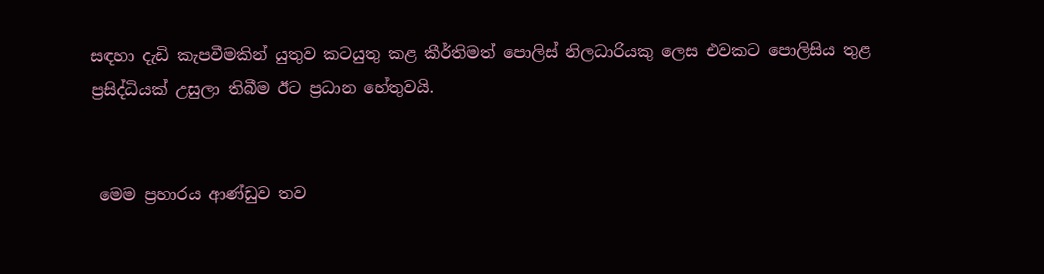සඳහා දැඩි කැපවීමකින් යුතුව කටයුතු කළ කීර්තිමත් පොලිස් නිලධාරියකු ලෙස එවකට පොලිසිය තුළ ප්‍රසිද්ධියක් උසුලා තිබීම ඊට ප්‍රධාන හේතුවයි.


 මෙම ප්‍රහාරය ආණ්ඩුව තව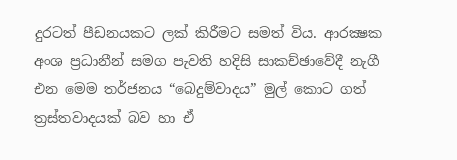දුරටත් පීඩනයකට ලක් කිරීමට සමත් විය. ආරක්‍ෂක අංශ ප්‍රධානීන් සමග පැවති හදිසි සාකච්ඡාවේදී නැගී එන මෙම තර්ජනය “බෙදුම්වාදය” මුල් කොට ගත් ත්‍රස්තවාදයක් බව හා ඒ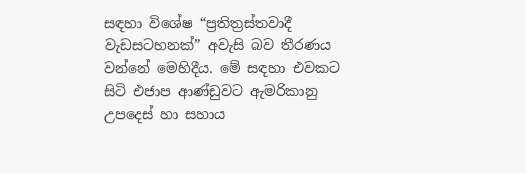සඳහා විශේෂ “ප්‍රතිත්‍රස්තවාදී වැඩසටහනක්” අවැසි බව තීරණය වන්නේ මෙහිදීය. මේ සඳහා එවකට සිටි එජාප ආණ්ඩුවට ඇමරිකානු උපදෙස් හා සහාය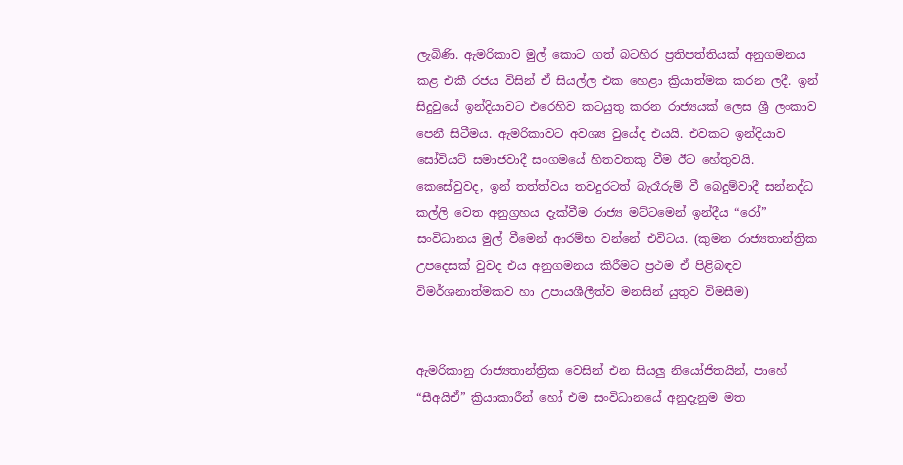ලැබිණි. ඇමරිකාව මුල් කොට ගත් බටහිර ප්‍රතිපත්තියක් අනුගමනය කළ එකී රජය විසින් ඒ සියල්ල එක හෙළා ක්‍රියාත්මක කරන ලදී. ඉන් සිදුවුයේ ඉන්දියාවට එරෙහිව කටයුතු කරන රාජ්‍යයක් ලෙස ශ්‍රී ලංකාව පෙනී සිටීමය. ඇමරිකාවට අවශ්‍ය වුයේද එයයි. එවකට ඉන්දියාව සෝවියට් සමාජවාදී සංගමයේ හිතවතකු වීම ඊට හේතුවයි. කෙසේවුවද, ඉන් තත්ත්වය තවදුරටත් බැරෑරුම් වී බෙදුම්වාදී සන්නද්ධ කල්ලි වෙත අනුග්‍රහය දැක්වීම රාජ්‍ය මට්ටමෙන් ඉන්දීය “රෝ” සංවිධානය මුල් වීමෙන් ආරම්භ වන්නේ එවිටය. (කුමන රාජ්‍යතාන්ත්‍රික උපදෙසක් වුවද එය අනුගමනය කිරීමට ප්‍රථම ඒ පිළිබඳව විමර්ශනාත්මකව හා උපායශීලීත්ව මනසින් යුතුව විමසීම)


ඇමරිකානු රාජ්‍යතාන්ත්‍රික වෙසින් එන සියලු නියෝජිතයින්, පාහේ “සීඅයිඒ” ක්‍රියාකාරීන් හෝ එම සංවිධානයේ අනුදැනුම මත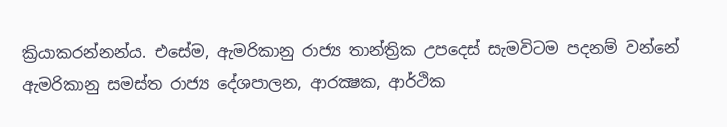ක්‍රියාකරන්නන්ය. එසේම, ඇමරිකානු රාජ්‍ය තාන්ත්‍රික උපදෙස් සැමවිටම පදනම් වන්නේ ඇමරිකානු සමස්ත රාජ්‍ය දේශපාලන, ආරක්‍ෂක, ආර්ථික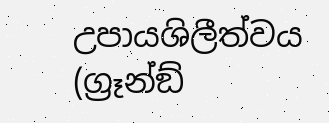උපායශිලීත්වය (ග්‍රෑන්ඞ්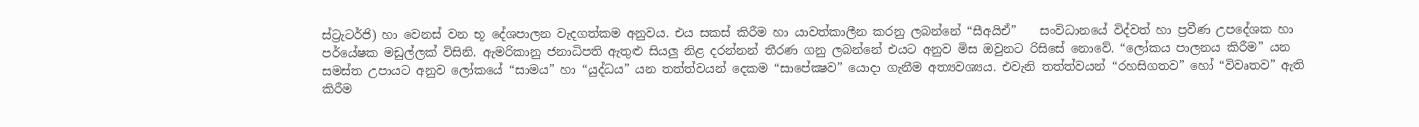ස්ට්‍රැටර්ජි) හා වෙනස් වන භූ දේශපාලන වැදගත්කම අනුවය. එය සකස් කිරීම හා යාවත්කාලීන කරනු ලබන්නේ “සීඅයිඒ”    සංවිධානයේ විද්වත් හා ප්‍රවීණ උපදේශක හා පර්යේෂක මඩුල්ලක් විසිනි. ඇමරිකානු ජනාධිපති ඇතුළු සියලු නිළ දරන්නන් තීරණ ගනු ලබන්නේ එයට අනුව මිස ඔවුනට රිසිසේ නොවේ. “ලෝකය පාලනය කිරීම” යන සමස්ත උපායට අනුව ලෝකයේ “සාමය” හා “යුද්ධය” යන තත්ත්වයන් දෙකම “සාපේක්‍ෂව” යොදා ගැනීම අත්‍යවශ්‍යය. එවැනි තත්ත්වයන් “රහසිගතව” හෝ “විවෘතව” ඇති කිරීම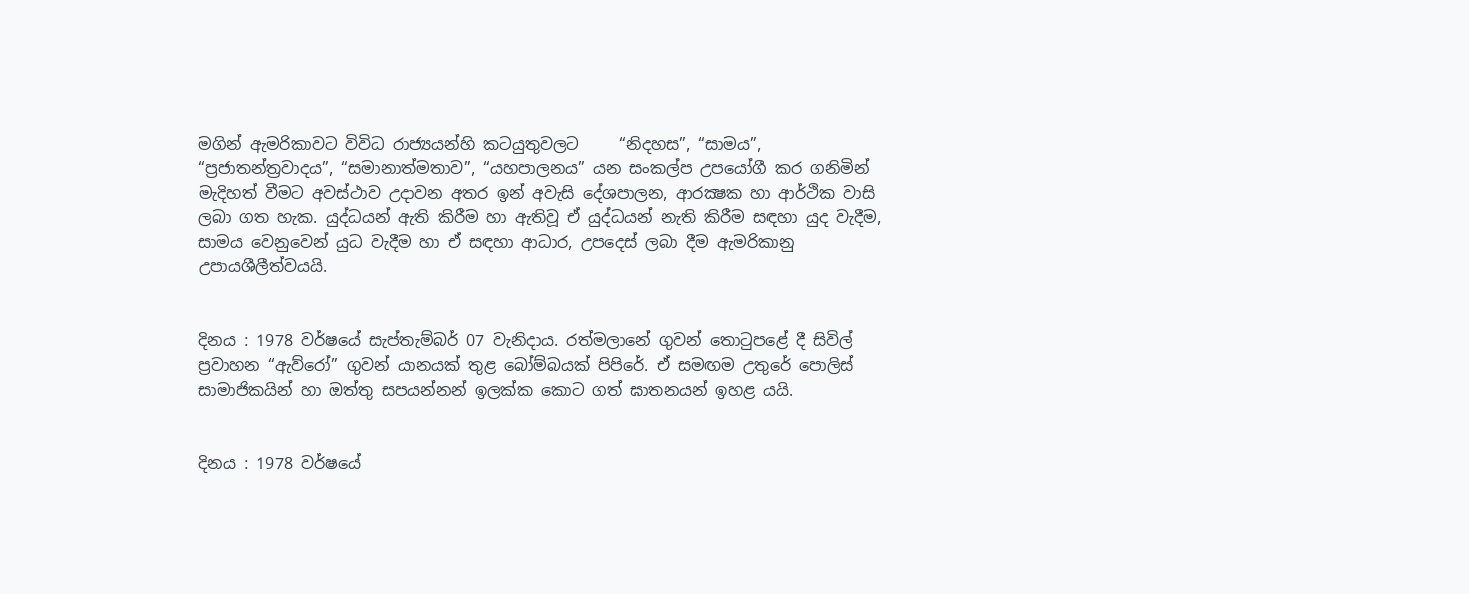මගින් ඇමරිකාවට විවිධ රාජ්‍යයන්හි කටයුතුවලට     “නිදහස”, “සාමය”, “ප්‍රජාතන්ත්‍රවාදය”, “සමානාත්මතාව”, “යහපාලනය” යන සංකල්ප උපයෝගී කර ගනිමින් මැදිහත් වීමට අවස්ථාව උදාවන අතර ඉන් අවැසි දේශපාලන, ආරක්‍ෂක හා ආර්ථික වාසි ලබා ගත හැක. යුද්ධයන් ඇති කිරීම හා ඇතිවූ ඒ යුද්ධයන් නැති කිරීම සඳහා යුද වැදීම, සාමය වෙනුවෙන් යුධ වැදීම හා ඒ සඳහා ආධාර, උපදෙස් ලබා දීම ඇමරිකානු උපායශීලීත්වයයි.


දිනය : 1978 වර්ෂයේ සැප්තැම්බර් 07 වැනිදාය. රත්මලානේ ගුවන් තොටුපළේ දී සිවිල් ප්‍රවාහන “ඇව්රෝ” ගුවන් යානයක් තුළ බෝම්බයක් පිපිරේ. ඒ සමඟම උතුරේ පොලිස් සාමාජිකයින් හා ඔත්තු සපයන්නන් ඉලක්ක කොට ගත් ඝාතනයන් ඉහළ යයි.


දිනය : 1978 වර්ෂයේ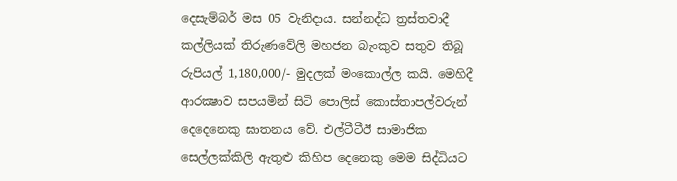දෙසැම්බර් මස 05 වැනිදාය. සන්නද්ධ ත්‍රස්තවාදී කල්ලියක් තිරුණවේලි මහජන බැංකුව සතුව තිබූ රුපියල් 1,180,000/- මුදලක් මංකොල්ල කයි. මෙහිදී ආරක්‍ෂාව සපයමින් සිටි පොලිස් කොස්තාපල්වරුන් දෙදෙනෙකු ඝාතනය වේ. එල්ටීටීඊ සාමාජික සෙල්ලක්කිලි ඇතුළු කිහිප දෙනෙකු මෙම සිද්ධියට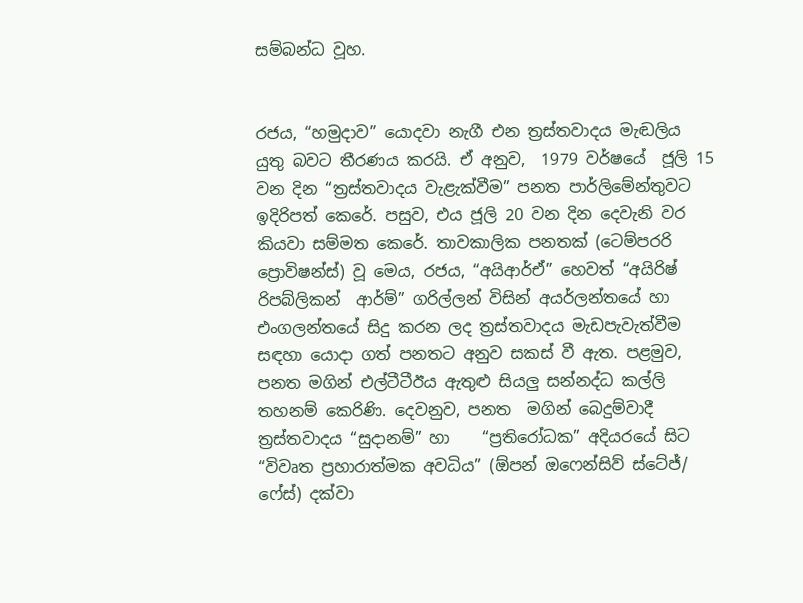සම්බන්ධ වූහ.


රජය, “හමුදාව” යොදවා නැගී එන ත්‍රස්තවාදය මැඬලිය යුතු බවට තීරණය කරයි. ඒ අනුව,  1979 වර්ෂයේ  ජූලි 15 වන දින “ත්‍රස්තවාදය වැළැක්වීම” පනත පාර්ලිමේන්තුවට ඉදිරිපත් කෙරේ. පසුව, එය ජූලි 20 වන දින දෙවැනි වර කියවා සම්මත කෙරේ. තාවකාලික පනතක් (ටෙම්පරරි ප්‍රොවිෂන්ස්) වූ මෙය, රජය, “අයිආර්ඒ” හෙවත් “අයිරිෂ් රිපබ්ලිකන්  ආර්ම්” ගරිල්ලන් විසින් අයර්ලන්තයේ හා එංගලන්තයේ සිදු කරන ලද ත්‍රස්තවාදය මැඩපැවැත්වීම සඳහා යොදා ගත් පනතට අනුව සකස් වී ඇත. පළමුව, පනත මගින් එල්ටීටීඊය ඇතුළු සියලු සන්නද්ධ කල්ලි තහනම් කෙරිණි. දෙවනුව, පනත  මගින් බෙදුම්වාදී ත්‍රස්තවාදය “සුදානම්” හා    “ප්‍රතිරෝධක” අදියරයේ සිට “විවෘත ප්‍රහාරාත්මක අවධිය” (ඕපන් ඔෆෙන්සිව් ස්ටේජ්/ ෆේස්) දක්වා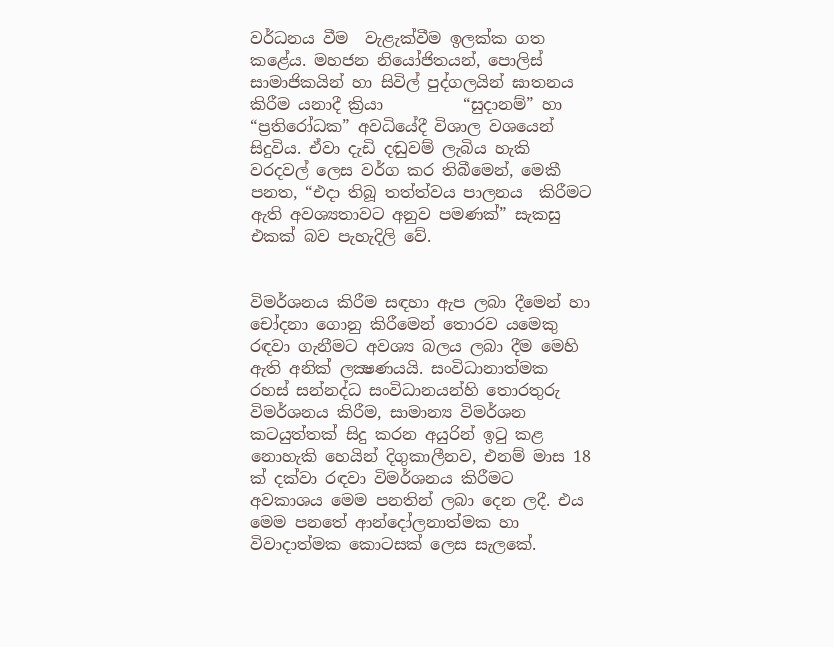වර්ධනය වීම  වැළැක්වීම ඉලක්ක ගත කළේය. මහජන නියෝජිතයන්, පොලිස් සාමාජිකයින් හා සිවිල් පුද්ගලයින් ඝාතනය කිරීම යනාදී ක්‍රියා          “සුදානම්” හා “ප්‍රතිරෝධක” අවධියේදී විශාල වශයෙන් සිදුවිය. ඒවා දැඩි දඬුවම් ලැබිය හැකි වරදවල් ලෙස වර්ග කර තිබීමෙන්, මෙකී පනත, “එදා තිබූ තත්ත්වය පාලනය  කිරීමට ඇති අවශ්‍යතාවට අනුව පමණක්” සැකසු එකක් බව පැහැදිලි වේ.


විමර්ශනය කිරීම සඳහා ඇප ලබා දීමෙන් හා චෝදනා ගොනු කිරීමෙන් තොරව යමෙකු රඳවා ගැනීමට අවශ්‍ය බලය ලබා දීම මෙහි ඇති අනික් ලක්‍ෂණයයි. සංවිධානාත්මක රහස් සන්නද්ධ සංවිධානයන්හි තොරතුරු විමර්ශනය කිරීම, සාමාන්‍ය විමර්ශන කටයුත්තක් සිදු කරන අයුරින් ඉටු කළ නොහැකි හෙයින් දිගුකාලීනව, එනම් මාස 18 ක් දක්වා රඳවා විමර්ශනය කිරීමට අවකාශය මෙම පනතින් ලබා දෙන ලදී. එය මෙම පනතේ ආන්දෝලනාත්මක හා විවාදාත්මක කොටසක් ලෙස සැලකේ.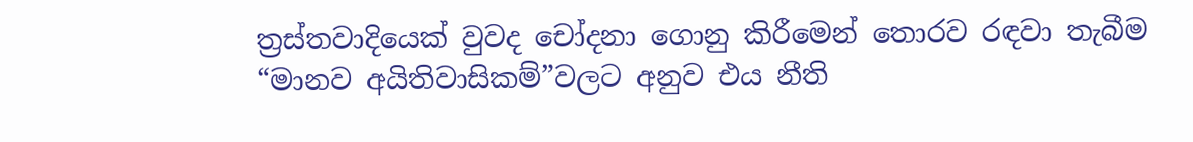ත්‍රස්තවාදියෙක් වුවද චෝදනා ගොනු කිරීමෙන් තොරව රඳවා තැබීම “මානව අයිතිවාසිකම්”වලට අනුව එය නීති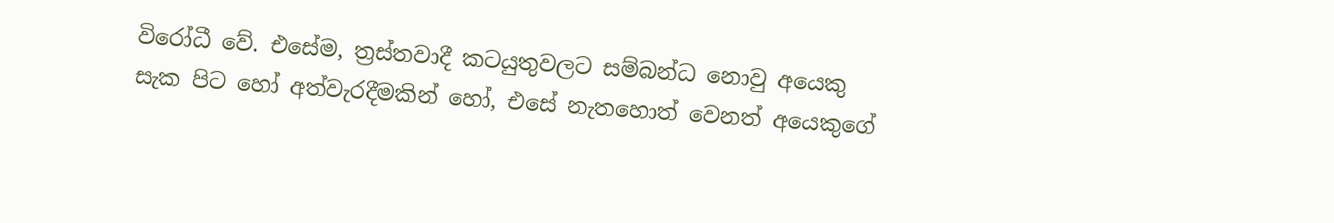විරෝධී වේ. එසේම, ත්‍රස්තවාදී කටයුතුවලට සම්බන්ධ නොවු අයෙකු සැක පිට හෝ අත්වැරදීමකින් හෝ, එසේ නැතහොත් වෙනත් අයෙකුගේ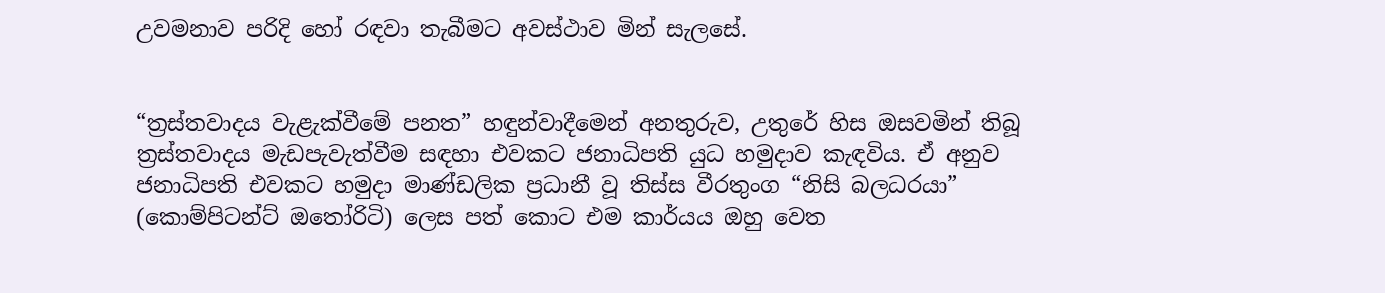උවමනාව පරිදි හෝ රඳවා තැබීමට අවස්ථාව මින් සැලසේ.


“ත්‍රස්තවාදය වැළැක්වීමේ පනත” හඳුන්වාදීමෙන් අනතුරුව, උතුරේ හිස ඔසවමින් තිබූ ත්‍රස්තවාදය මැඩපැවැත්වීම සඳහා එවකට ජනාධිපති යුධ හමුදාව කැඳවිය. ඒ අනුව ජනාධිපති එවකට හමුදා මාණ්ඩලික ප්‍රධානී වූ තිස්ස වීරතුංග “නිසි බලධරයා” (කොම්පිටන්ට් ඔතෝරිටි) ලෙස පත් කොට එම කාර්යය ඔහු වෙත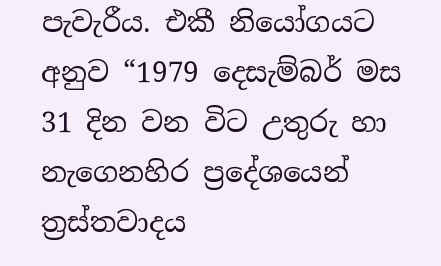පැවැරීය. එකී නියෝගයට අනුව “1979 දෙසැම්බර් මස 31 දින වන විට උතුරු හා නැගෙනහිර ප්‍රදේශයෙන් ත්‍රස්තවාදය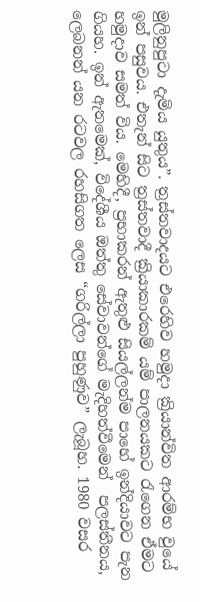මුලිනුපුටා දැමිය යුතුය”. ත්‍රස්තවාදයට එරෙහිව හමුදා ක්‍රියාන්විත ආරම්භ වුයේ ඉන් පසුවය. එතැන් සිට ත්‍රස්තවාදී ක්‍රියාකාරකම් යම් පාලනයකට රැගෙන ඒමට හමුදාව සමත් විය. මෙහිදී, ප්‍රභාකරන් ඇතුළු සියල්ලන්ම පාහේ ඉන්දියාවට පැන ගියහ. ඉන් ඇතමෙක්, විදේශීය ඔත්තු සේවාවන්ගේ මැදිහත්වීමෙන්  පලස්තීනය, ලෙබනන් යන රටවල රහසිගත ලෙස “ගරිල්ලා පුහුණුව” ලැබූහ. 1980 වසර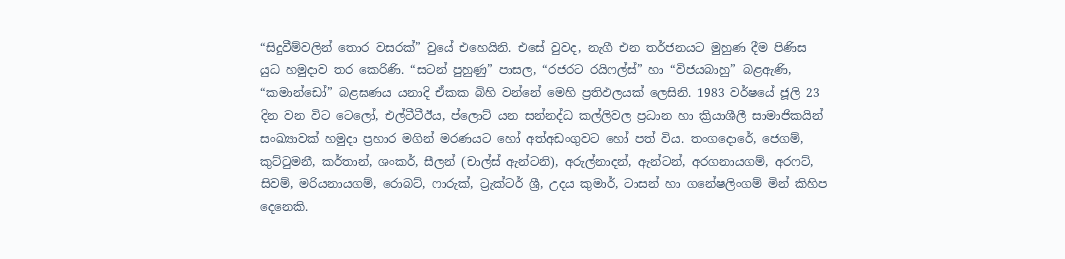“සිදුවීම්වලින් තොර වසරක්” වුයේ එහෙයිනි. එසේ වුවද, නැගී එන තර්ජනයට මුහුණ දීම පිණිස යුධ හමුදාව තර කෙරිණි. “සටන් පුහුණු” පාසල, “රජරට රයිෆල්ස්” හා “විජයබාහු” බළඇණි, “කමාන්ඩෝ” බළඝණය යනාදි ඒකක බිහි වන්නේ මෙහි ප්‍රතිඵලයක් ලෙසිනි. 1983 වර්ෂයේ ජූලි 23 දින වන විට ටෙලෝ, එල්ටීටීඊය, ප්ලොට් යන සන්නද්ධ කල්ලිවල ප්‍රධාන හා ක්‍රියාශීලී සාමාජිකයින් සංඛ්‍යාවක් හමුදා ප්‍රහාර මගින් මරණයට හෝ අත්අඩංගුවට හෝ පත් විය. තංගදොරේ, ජෙගම්, කුට්ටුමනී, කර්තාන්, ශංකර්, සීලන් (චාල්ස් ඇන්ටනි), අරුල්නාදන්, ඇන්ටන්, අරගනායගම්, අරෆට්, සිවම්, මරියනායගම්, රොබට්, ෆාරුක්, ට්‍රැක්ටර් ශ්‍රී, උදය කුමාර්, ටාසන් හා ගනේෂලිංගම් මින් කිහිප දෙනෙකි.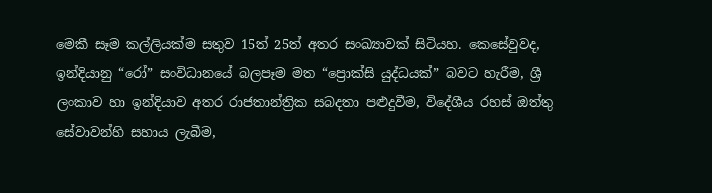මෙකී සෑම කල්ලියක්ම සතුව 15ත් 25ත් අතර සංඛ්‍යාවක් සිටියහ. කෙසේවුවද, ඉන්දියානු “රෝ” සංවිධානයේ බලපෑම මත “ප්‍රොක්සි යුද්ධයක්” බවට හැරීම, ශ්‍රී ලංකාව හා ඉන්දියාව අතර රාජතාන්ත්‍රික සබදතා පළුදුවීම, විදේශීය රහස් ඔත්තු සේවාවන්හි සහාය ලැබීම,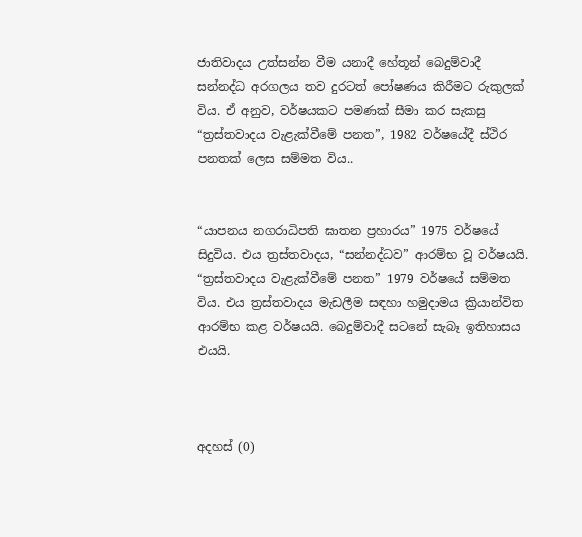ජාතිවාදය උත්සන්න වීම යනාදී හේතූන් බෙදුම්වාදී සන්නද්ධ අරගලය තව දුරටත් පෝෂණය කිරීමට රුකුලක් විය. ඒ අනුව, වර්ෂයකට පමණක් සීමා කර සැකසු “ත්‍රස්තවාදය වැළැක්වීමේ පනත”, 1982 වර්ෂයේදී ස්ථිර පනතක් ලෙස සම්මත විය..


“යාපනය නගරාධිපති ඝාතන ප්‍රහාරය” 1975 වර්ෂයේ සිදුවිය. එය ත්‍රස්තවාදය, “සන්නද්ධව” ආරම්භ වූ වර්ෂයයි. “ත්‍රස්තවාදය වැළැක්වීමේ පනත” 1979 වර්ෂයේ සම්මත විය. එය ත්‍රස්තවාදය මැඩලීම සඳහා හමුදාමය ක්‍රියාන්විත ආරම්භ කළ වර්ෂයයි. බෙදුම්වාදී සටනේ සැබෑ ඉතිහාසය එයයි.



අදහස් (0)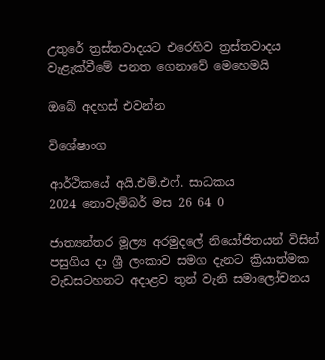උතුරේ ත්‍රස්තවාදයට එරෙහිව ත්‍රස්තවාදය වැළැක්වීමේ පනත ගෙනාවේ මෙහෙමයි

ඔබේ අදහස් එවන්න

විශේෂාංග

ආර්ථිකයේ අයි.එම්.එෆ්. සාධකය
2024 නොවැම්බර් මස 26 64 0

ජාත්‍යන්තර මූල්‍ය අරමුදලේ නියෝජිතයන් විසින් පසුගිය දා ශ්‍රී ලංකාව සමග දැනට ක්‍රියාත්මක වැඩසටහනට අදාළව තුන් වැනි සමාලෝචනය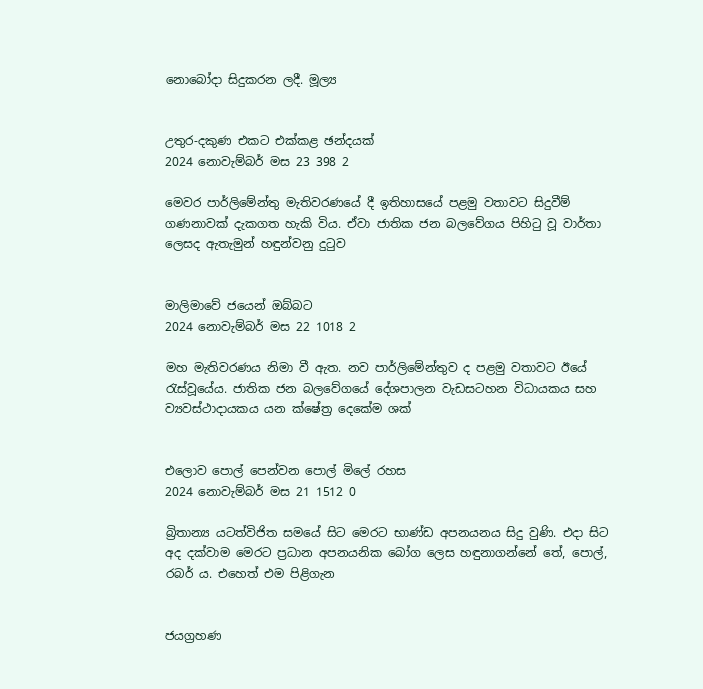නොබෝදා සිදුකරන ලදී. මූල්‍ය


උතුර-දකුණ එකට එක්කළ ඡන්දයක්
2024 නොවැම්බර් මස 23 398 2

මෙවර පාර්ලිමේන්තු මැතිවරණයේ දී ඉතිහාසයේ පළමු වතාවට සිදුවීම් ගණනාවක් දැකගත හැකි විය. ඒවා ජාතික ජන බලවේගය පිහිටු වූ වාර්තා ලෙසද ඇතැමුන් හඳුන්වනු දුටුව


මාලිමාවේ ජයෙන් ඔබ්බට
2024 නොවැම්බර් මස 22 1018 2

මහ මැතිවරණය නිමා වී ඇත. නව පාර්ලිමේන්තුව ද පළමු වතාවට ඊයේ රැස්වූයේය. ජාතික ජන බලවේගයේ දේශපාලන වැඩසටහන විධායකය සහ ව්‍යවස්ථාදායකය යන ක්ෂේත්‍ර දෙකේම ශක්


එලොව පොල් පෙන්වන පොල් මිලේ රහස
2024 නොවැම්බර් මස 21 1512 0

බ්‍රිතාන්‍ය යටත්විජිත සමයේ සිට මෙරට භාණ්ඩ අපනයනය සිදු වුණි. එදා සිට අද දක්වාම මෙරට ප්‍රධාන අපනයනික බෝග ලෙස හඳුනාගන්නේ තේ, පොල්, රබර් ය. එහෙත් එම පිළිගැන


ජයග්‍රහණ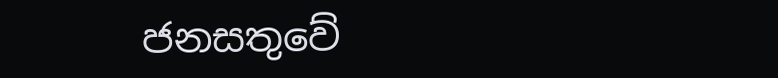ජනසතුවේ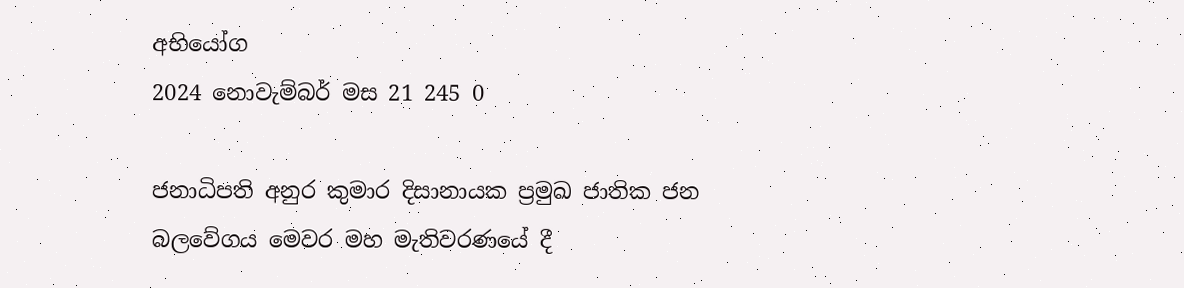අභියෝග
2024 නොවැම්බර් මස 21 245 0

ජනාධිපති අනුර කුමාර දිසානායක ප්‍රමුඛ ජාතික ජන බලවේගය මෙවර මහ මැතිවරණයේ දී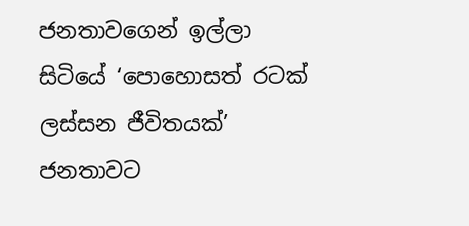ජනතාවගෙන් ඉල්ලා සිටියේ ‘පොහොසත් රටක් ලස්සන ජීවිතයක්’ ජනතාවට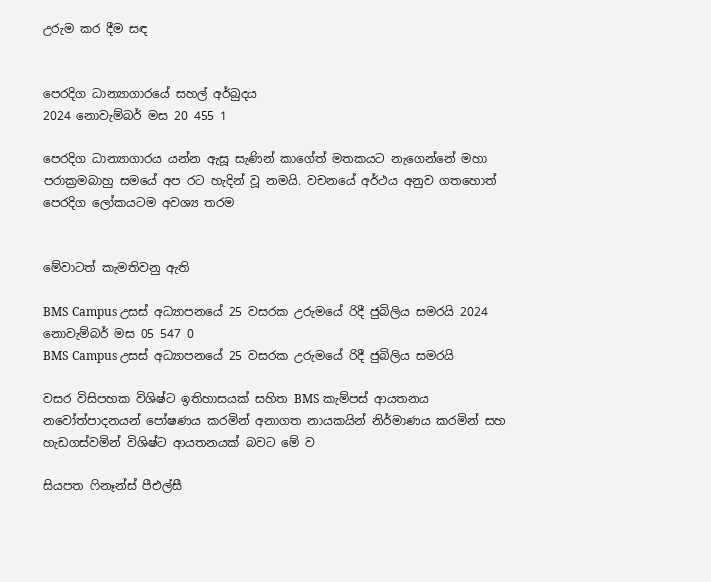උරුම කර දීම සඳ


පෙරදිග ධාන්‍යාගාරයේ සහල් අර්බුදය
2024 නොවැම්බර් මස 20 455 1

පෙරදිග ධාන්‍යාගාරය යන්න ඇසූ සැණින් කාගේත් මතකයට නැගෙන්නේ මහා පරාක්‍රමබාහු සමයේ අප රට හැදින් වූ නමයි. වචනයේ අර්ථය අනුව ගතහොත් පෙරදිග ලෝකයටම අවශ්‍ය තරම


මේවාටත් කැමතිවනු ඇති

BMS Campus උසස් අධ්‍යාපනයේ 25 වසරක උරුමයේ රිදී ජුබිලිය සමරයි 2024 නොවැම්බර් මස 05 547 0
BMS Campus උසස් අධ්‍යාපනයේ 25 වසරක උරුමයේ රිදී ජුබිලිය සමරයි

වසර විසිපහක විශිෂ්ට ඉතිහාසයක් සහිත BMS කැම්පස් ආයතනය නවෝත්පාදනයන් පෝෂණය කරමින් අනාගත නායකයින් නිර්මාණය කරමින් සහ හැඩගස්වමින් විශිෂ්ට ආයතනයක් බවට මේ ව

සියපත ෆිනෑන්ස් පීඑල්සී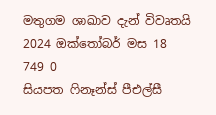මතුගම ශාඛාව දැන් විවෘතයි 2024 ඔක්තෝබර් මස 18 749 0
සියපත ෆිනෑන්ස් පීඑල්සී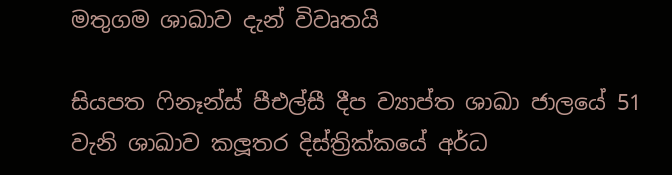මතුගම ශාඛාව දැන් විවෘතයි

සියපත ෆිනෑන්ස් පීඑල්සී දීප ව්‍යාප්ත ශාඛා ජාලයේ 51 වැනි ශාඛාව කලූතර දිස්ත්‍රික්කයේ අර්ධ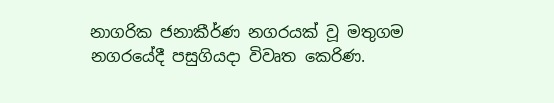නාගරික ජනාකීර්ණ නගරයක් වූ මතුගම නගරයේදී පසුගියදා විවෘත කෙරිණ.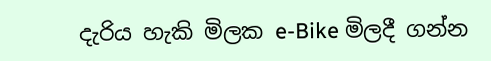දැරිය හැකි මිලක e-Bike මිලදී ගන්න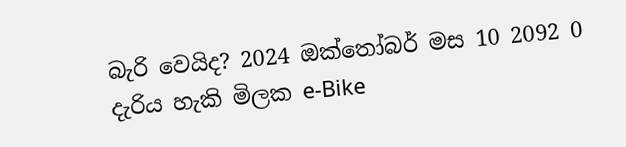බැරි වෙයිද? 2024 ඔක්තෝබර් මස 10 2092 0
දැරිය හැකි මිලක e-Bike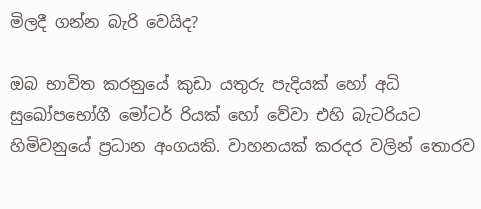මිලදී ගන්න බැරි වෙයිද?

ඔබ භාවිත කරනුයේ කුඩා යතුරු පැදියක් හෝ අධි සුඛෝපභෝගී මෝටර් රියක් හෝ වේවා එහි බැටරියට හිමිවනුයේ ප්‍රධාන අංගයකි. වාහනයක් කරදර වලින් තොරව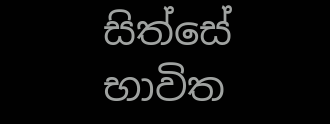සිත්සේ භාවිත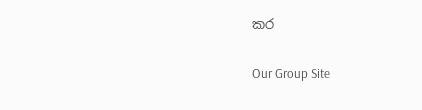කර

Our Group Site